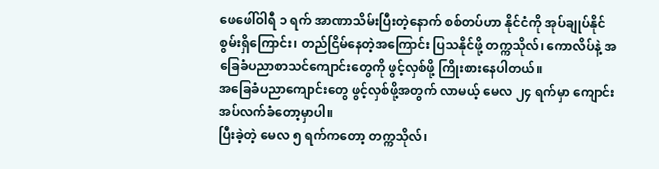ဖေဖေါ်ဝါရီ ၁ ရက် အာဏာသိမ်းပြီးတဲ့နောက် စစ်တပ်ဟာ နိုင်ငံကို အုပ်ချုပ်နိုင်စွမ်းရှိကြောင်း၊ တည်ငြိမ်နေတဲ့အကြောင်း ပြသနိုင်ဖို့ တက္ကသိုလ်၊ ကောလိပ်နဲ့ အခြေခံပညာစာသင်ကျောင်းတွေကို ဖွင့်လှစ်ဖို့ ကြိုးစားနေပါတယ်။
အခြေခံပညာကျောင်းတွေ ဖွင့်လှစ်ဖို့အတွက် လာမယ့် မေလ ၂၄ ရက်မှာ ကျောင်းအပ်လက်ခံတော့မှာပါ။
ပြီးခဲ့တဲ့ မေလ ၅ ရက်ကတော့ တက္ကသိုလ်၊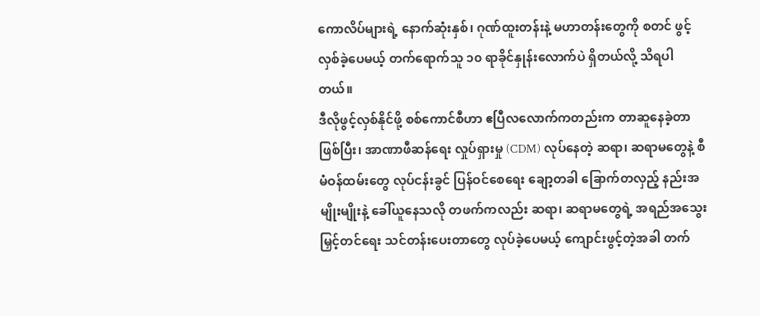ကောလိပ်များရဲ့ နောက်ဆုံးနှစ်၊ ဂုဏ်ထူးတန်းနဲ့ မဟာတန်းတွေကို စတင် ဖွင့်လှစ်ခဲ့ပေမယ့် တက်ရောက်သူ ၁၀ ရာခိုင်နှုန်းလောက်ပဲ ရှိတယ်လို့ သိရပါတယ်။
ဒီလိုဖွင့်လှစ်နိုင်ဖို့ စစ်ကောင်စီဟာ ဧပြီလလောက်ကတည်းက တာဆူနေခဲ့တာဖြစ်ပြီး၊ အာဏာဖီဆန်ရေး လှုပ်ရှားမှု (CDM) လုပ်နေတဲ့ ဆရာ၊ ဆရာမတွေနဲ့ စီမံဝန်ထမ်းတွေ လုပ်ငန်းခွင် ပြန်ဝင်စေရေး ချော့တခါ ခြောက်တလှည့် နည်းအမျိုးမျိုးနဲ့ ခေါ်ယူနေသလို တဖက်ကလည်း ဆရာ၊ ဆရာမတွေရဲ့ အရည်အသွေးမြှင့်တင်ရေး သင်တန်းပေးတာတွေ လုပ်ခဲ့ပေမယ့် ကျောင်းဖွင့်တဲ့အခါ တက်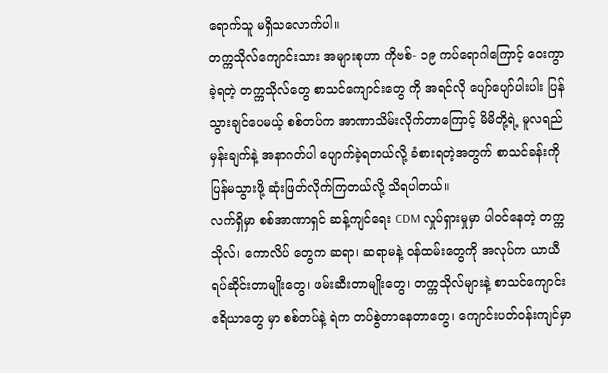ရောက်သူ မရှိသလောက်ပါ။
တက္ကသိုလ်ကျောင်းသား အများစုဟာ ကိုဗစ်- ၁၉ ကပ်ရောဂါကြောင့် ဝေးကွာခဲ့ရတဲ့ တက္ကသိုလ်တွေ စာသင်ကျောင်းတွေ ကို အရင်လို ပျော်ပျော်ပါးပါး ပြန်သွားချင်ပေမယ့် စစ်တပ်က အာဏာသိမ်းလိုက်တာကြောင့် မိမိတို့ရဲ့ မူလရည်မှန်းချက်နဲ့ အနာဂတ်ပါ ပျောက်ခဲ့ရတယ်လို့ ခံစားရတဲ့အတွက် စာသင်ခန်းကို ပြန်မသွားဖို့ ဆုံးဖြတ်လိုက်ကြတယ်လို့ သိရပါတယ်။
လက်ရှိမှာ စစ်အာဏာရှင် ဆန့်ကျင်ရေး CDM လှုပ်ရှားမှုမှာ ပါဝင်နေတဲ့ တက္ကသိုလ်၊ ကောလိပ် တွေက ဆရာ၊ ဆရာမနဲ့ ဝန်ထမ်းတွေကို အလုပ်က ယာယီရပ်ဆိုင်းတာမျိုးတွေ၊ ဖမ်းဆီးတာမျိုးတွေ၊ တက္ကသိုလ်များနဲ့ စာသင်ကျောင်း ဧရိယာတွေ မှာ စစ်တပ်နဲ့ ရဲက တပ်စွဲတာနေတာတွေ၊ ကျောင်းပတ်ဝန်းကျင်မှာ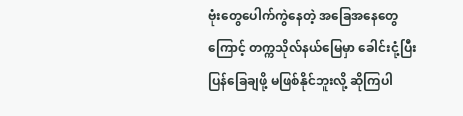ဗုံးတွေပေါက်ကွဲနေတဲ့ အခြေအနေတွေကြောင့် တက္ကသိုလ်နယ်မြေမှာ ခေါင်းငုံ့ပြီး ပြန်ခြေချဖို့ မဖြစ်နိုင်ဘူးလို့ ဆိုကြပါ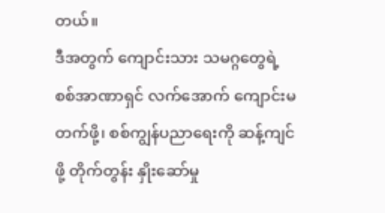တယ်။
ဒီအတွက် ကျောင်းသား သမဂ္ဂတွေရဲ့ စစ်အာဏာရှင် လက်အောက် ကျောင်းမတက်ဖို့၊ စစ်ကျွန်ပညာရေးကို ဆန့်ကျင်ဖို့ တိုက်တွန်း နှိုးဆော်မှု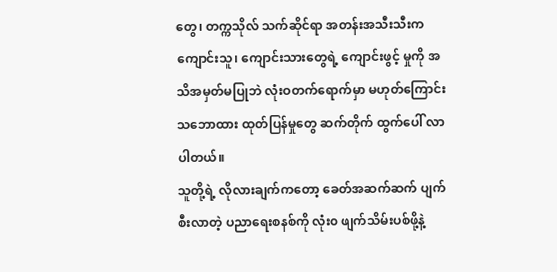တွေ၊ တက္ကသိုလ် သက်ဆိုင်ရာ အတန်းအသီးသီးက ကျောင်းသူ၊ ကျောင်းသားတွေရဲ့ ကျောင်းဖွင့် မှုကို အသိအမှတ်မပြုဘဲ လုံးဝတက်ရောက်မှာ မဟုတ်ကြောင်း သဘောထား ထုတ်ပြန်မှုတွေ ဆက်တိုက် ထွက်ပေါ် လာပါတယ်။
သူတို့ရဲ့ လိုလားချက်ကတော့ ခေတ်အဆက်ဆက် ပျက်စီးလာတဲ့ ပညာရေးစနစ်ကို လုံး၀ ဖျက်သိမ်းပစ်ဖို့နဲ့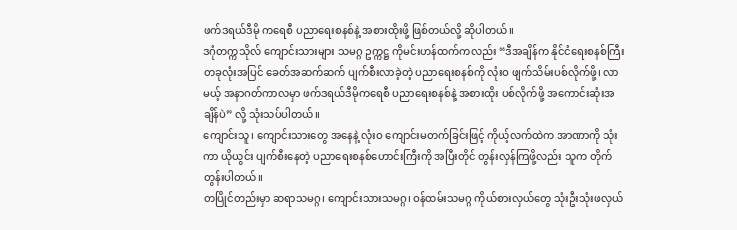ဖက်ဒရယ်ဒီမို ကရေစီ ပညာရေးစနစ်နဲ့ အစားထိုးဖို့ ဖြစ်တယ်လို့ ဆိုပါတယ်။
ဒဂုံတက္ကသိုလ် ကျောင်းသားများ သမဂ္ဂ ဥက္ကဋ္ဌ ကိုမင်းဟန်ထက်ကလည်း “ဒီအချိန်က နိုင်ငံရေးစနစ်ကြီး တခုလုံးအပြင် ခေတ်အဆက်ဆက် ပျက်စီးလာခဲ့တဲ့ ပညာရေးစနစ်ကို လုံးဝ ဖျက်သိမ်းပစ်လိုက်ဖို့၊ လာမယ့် အနာဂတ်ကာလမှာ ဖက်ဒရယ်ဒီမိုကရေစီ ပညာရေးစနစ်နဲ့ အစားထိုး ပစ်လိုက်ဖို့ အကောင်းဆုံးအချိန်ပဲ” လို့ သုံးသပ်ပါတယ်။
ကျောင်းသူ၊ ကျောင်းသားတွေ အနေနဲ့ လုံးဝ ကျောင်းမတက်ခြင်းဖြင့် ကိုယ့်လက်ထဲက အာဏာကို သုံးကာ ယိုယွင်း ပျက်စီးနေတဲ့ ပညာရေးစနစ်ဟောင်းကြီးကို အပြီးတိုင် တွန်းလှန်ကြဖို့လည်း သူက တိုက်တွန်းပါတယ်။
တပြိုင်တည်းမှာ ဆရာသမဂ္ဂ၊ ကျောင်းသားသမဂ္ဂ၊ ဝန်ထမ်းသမဂ္ဂ ကိုယ်စားလှယ်တွေ သုံးဦးသုံးဖလှယ်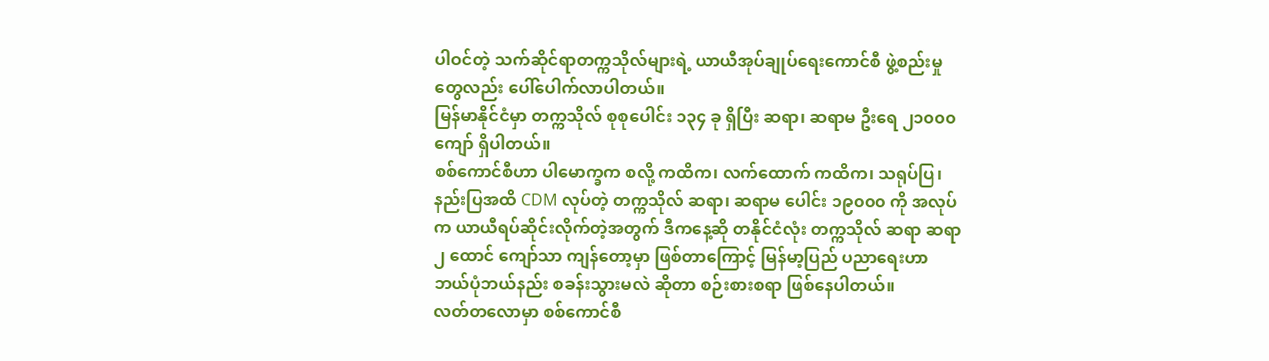ပါဝင်တဲ့ သက်ဆိုင်ရာတက္ကသိုလ်များရဲ့ ယာယီအုပ်ချုပ်ရေးကောင်စီ ဖွဲ့စည်းမှုတွေလည်း ပေါ်ပေါက်လာပါတယ်။
မြန်မာနိုင်ငံမှာ တက္ကသိုလ် စုစုပေါင်း ၁၃၄ ခု ရှိပြီး ဆရာ၊ ဆရာမ ဦးရေ ၂၁၀၀၀ ကျော် ရှိပါတယ်။
စစ်ကောင်စီဟာ ပါမောက္ခက စလို့ ကထိက၊ လက်ထောက် ကထိက၊ သရုပ်ပြ၊ နည်းပြအထိ CDM လုပ်တဲ့ တက္ကသိုလ် ဆရာ၊ ဆရာမ ပေါင်း ၁၉၀၀၀ ကို အလုပ်က ယာယီရပ်ဆိုင်းလိုက်တဲ့အတွက် ဒီကနေ့ဆို တနိုင်ငံလုံး တက္ကသိုလ် ဆရာ ဆရာ ၂ ထောင် ကျော်သာ ကျန်တော့မှာ ဖြစ်တာကြောင့် မြန်မာ့ပြည် ပညာရေးဟာ ဘယ်ပုံဘယ်နည်း စခန်းသွားမလဲ ဆိုတာ စဉ်းစားစရာ ဖြစ်နေပါတယ်။
လတ်တလောမှာ စစ်ကောင်စီ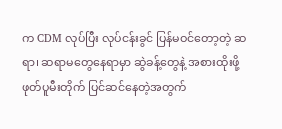က CDM လုပ်ပြီး လုပ်ငန်းခွင် ပြန်မဝင်တော့တဲ့ ဆရာ၊ ဆရာမတွေနေရာမှာ ဆွဲခန့်တွေနဲ့ အစားထိုးဖို့ ဖုတ်ပူမီးတိုက် ပြင်ဆင်နေတဲ့အတွက်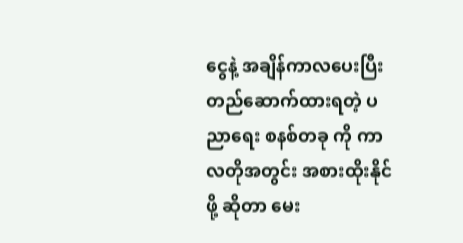ငွေနဲ့ အချိန်ကာလပေးပြီး တည်ဆောက်ထားရတဲ့ ပညာရေး စနစ်တခု ကို ကာလတိုအတွင်း အစားထိုးနိုင်ဖို့ ဆိုတာ မေး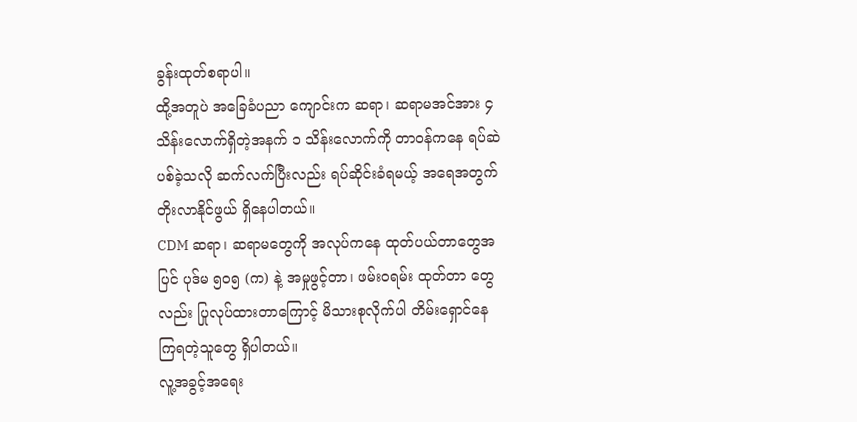ခွန်းထုတ်စရာပါ။
ထို့အတူပဲ အခြေခံပညာ ကျောင်းက ဆရာ၊ ဆရာမအင်အား ၄ သိန်းလောက်ရှိတဲ့အနက် ၁ သိန်းလောက်ကို တာဝန်ကနေ ရပ်ဆဲပစ်ခဲ့သလို ဆက်လက်ပြီးလည်း ရပ်ဆိုင်းခံရမယ့် အရေအတွက် တိုးလာနိုင်ဖွယ် ရှိနေပါတယ်။
CDM ဆရာ၊ ဆရာမတွေကို အလုပ်ကနေ ထုတ်ပယ်တာတွေအပြင် ပုဒ်မ ၅၀၅ (က) နဲ့ အမှုဖွင့်တာ၊ ဖမ်းဝရမ်း ထုတ်တာ တွေလည်း ပြုလုပ်ထားတာကြောင့် မိသားစုလိုက်ပါ တိမ်းရှောင်နေကြရတဲ့သူတွေ ရှိပါတယ်။
လူ့အခွင့်အရေး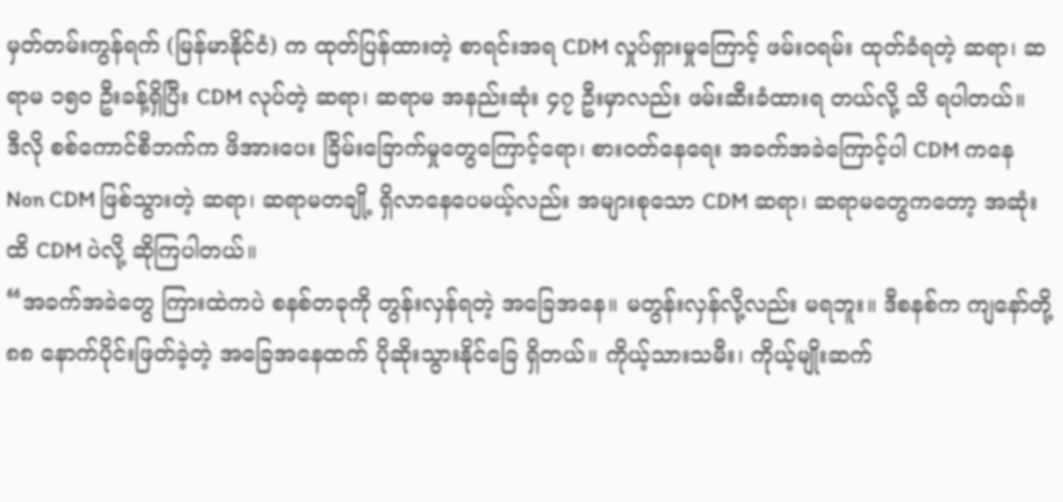မှတ်တမ်းကွန်ရက် (မြန်မာနိုင်ငံ) က ထုတ်ပြန်ထားတဲ့ စာရင်းအရ CDM လှုပ်ရှားမှုကြောင့် ဖမ်းဝရမ်း ထုတ်ခံရတဲ့ ဆရာ၊ ဆရာမ ၁၅၀ ဦးခန့်ရှိပြီး CDM လုပ်တဲ့ ဆရာ၊ ဆရာမ အနည်းဆုံး ၄၇ ဦးမှာလည်း ဖမ်းဆီးခံထားရ တယ်လို့ သိ ရပါတယ်။
ဒီလို စစ်ကောင်စီဘက်က ဖိအားပေး ခြိမ်းခြောက်မှုတွေကြောင့်ရော၊ စားဝတ်နေရေး အခက်အခဲကြောင့်ပါ CDM ကနေ Non CDM ဖြစ်သွားတဲ့ ဆရာ၊ ဆရာမတချို့ ရှိလာနေပေမယ့်လည်း အများစုသော CDM ဆရာ၊ ဆရာမတွေကတော့ အဆုံးထိ CDM ပဲလို့ ဆိုကြပါတယ်။
“အခက်အခဲတွေ ကြားထဲကပဲ စနစ်တခုကို တွန်းလှန်ရတဲ့ အခြေအနေ။ မတွန်းလှန်လို့လည်း မရဘူး။ ဒီစနစ်က ကျနော်တို့ ၈၈ နောက်ပိုင်းဖြတ်ခဲ့တဲ့ အခြေအနေထက် ပိုဆိုးသွားနိုင်ခြေ ရှိတယ်။ ကိုယ့်သားသမီး၊ ကိုယ့်မျိုးဆက်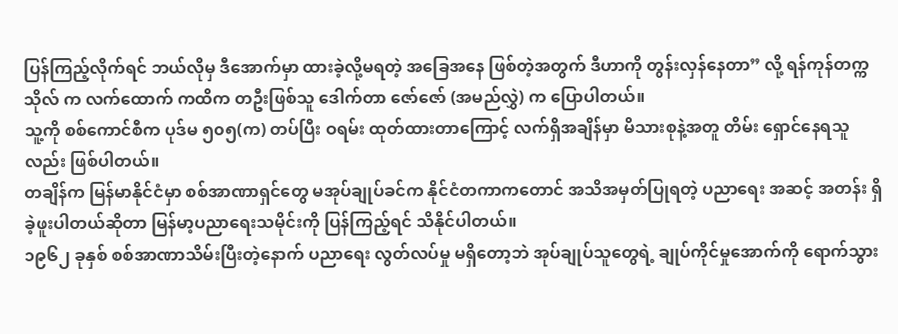ပြန်ကြည့်လိုက်ရင် ဘယ်လိုမှ ဒီအောက်မှာ ထားခဲ့လို့မရတဲ့ အခြေအနေ ဖြစ်တဲ့အတွက် ဒီဟာကို တွန်းလှန်နေတာ” လို့ ရန်ကုန်တက္ကသိုလ် က လက်ထောက် ကထိက တဦးဖြစ်သူ ဒေါက်တာ ဇော်ဇော် (အမည်လွှဲ) က ပြောပါတယ်။
သူ့ကို စစ်ကောင်စီက ပုဒ်မ ၅၀၅(က) တပ်ပြီး ဝရမ်း ထုတ်ထားတာကြောင့် လက်ရှိအချိန်မှာ မိသားစုနဲ့အတူ တိမ်း ရှောင်နေရသူလည်း ဖြစ်ပါတယ်။
တချိန်က မြန်မာနိုင်ငံမှာ စစ်အာဏာရှင်တွေ မအုပ်ချုပ်ခင်က နိုင်ငံတကာကတောင် အသိအမှတ်ပြုရတဲ့ ပညာရေး အဆင့် အတန်း ရှိခဲ့ဖူးပါတယ်ဆိုတာ မြန်မာ့ပညာရေးသမိုင်းကို ပြန်ကြည့်ရင် သိနိုင်ပါတယ်။
၁၉၆၂ ခုနှစ် စစ်အာဏာသိမ်းပြီးတဲ့နောက် ပညာရေး လွတ်လပ်မှု မရှိတော့ဘဲ အုပ်ချုပ်သူတွေရဲ့ ချုပ်ကိုင်မှုအောက်ကို ရောက်သွား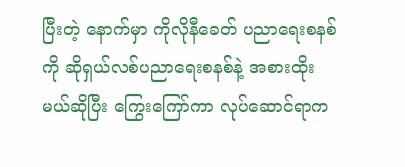ပြီးတဲ့ နောက်မှာ ကိုလိုနီခေတ် ပညာရေးစနစ်ကို ဆိုရှယ်လစ်ပညာရေးစနစ်နဲ့ အစားထိုးမယ်ဆိုပြီး ကြွေးကြော်ကာ လုပ်ဆောင်ရာက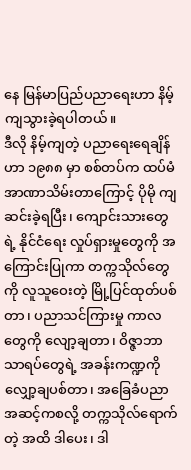နေ မြန်မာပြည်ပညာရေးဟာ နိမ့်ကျသွားခဲ့ရပါတယ်။
ဒီလို နိမ့်ကျတဲ့ ပညာရေးရေချိန်ဟာ ၁၉၈၈ မှာ စစ်တပ်က ထပ်မံအာဏာသိမ်းတာကြောင့် ပိုမို ကျဆင်းခဲ့ရပြီး၊ ကျောင်းသားတွေရဲ့ နိုင်ငံရေး လှုပ်ရှားမှုတွေကို အကြောင်းပြုကာ တက္ကသိုလ်တွေကို လူသူဝေးတဲ့ မြို့ပြင်ထုတ်ပစ်တာ၊ ပညာသင်ကြားမှု ကာလတွေကို လျော့ချတာ၊ ဝိဇ္ဇာဘာသာရပ်တွေရဲ့ အခန်းကဏ္ဍကို လျှော့ချပစ်တာ၊ အခြေခံပညာ အဆင့်ကစလို့ တက္ကသိုလ်ရောက်တဲ့ အထိ ဒါပေး၊ ဒါ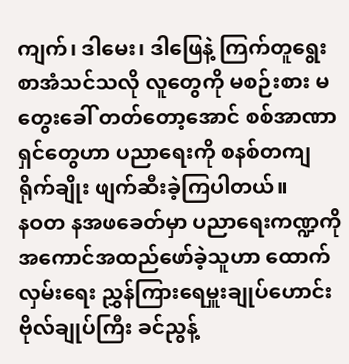ကျက်၊ ဒါမေး၊ ဒါဖြေနဲ့ ကြက်တူရွေး စာအံသင်သလို လူတွေကို မစဉ်းစား မတွေးခေါ် တတ်တော့အောင် စစ်အာဏာရှင်တွေဟာ ပညာရေးကို စနစ်တကျ ရိုက်ချိုး ဖျက်ဆီးခဲ့ကြပါတယ်။
နဝတ နအဖခေတ်မှာ ပညာရေးကဏ္ဍကို အကောင်အထည်ဖော်ခဲ့သူဟာ ထောက်လှမ်းရေး ညွှန်ကြားရေမှူးချုပ်ဟောင်း ဗိုလ်ချုပ်ကြီး ခင်ညွန့်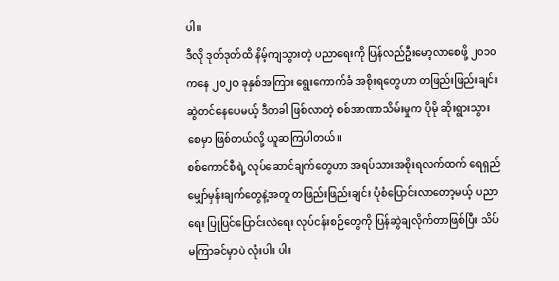ပါ။
ဒီလို ဒုတ်ဒုတ်ထိ နိမ့်ကျသွားတဲ့ ပညာရေးကို ပြန်လည်ဦးမော့လာစေဖို့ ၂၀၁၀ ကနေ ၂၀၂၀ ခုနှစ်အကြား ရွေးကောက်ခံ အစိုးရတွေဟာ တဖြည်းဖြည်းချင်း ဆွဲတင်နေပေမယ့် ဒီတခါ ဖြစ်လာတဲ့ စစ်အာဏာသိမ်းမှုက ပိုမို ဆိုးရွားသွားစေမှာ ဖြစ်တယ်လို့ ယူဆကြပါတယ်။
စစ်ကောင်စီရဲ့ လုပ်ဆောင်ချက်တွေဟာ အရပ်သားအစိုးရလက်ထက် ရေရှည်မျှော်မှန်းချက်တွေနဲ့အတူ တဖြည်းဖြည်းချင်း ပုံစံပြောင်းလာတော့မယ့် ပညာရေး ပြုပြင်ပြောင်းလဲရေး လုပ်ငန်းစဉ်တွေကို ပြန်ဆွဲချလိုက်တာဖြစ်ပြီး သိပ်မကြာခင်မှာပဲ လုံးပါး ပါး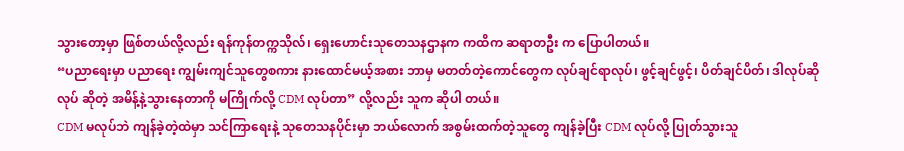သွားတော့မှာ ဖြစ်တယ်လို့လည်း ရန်ကုန်တက္ကသိုလ်၊ ရှေးဟောင်းသုတေသနဌာနက ကထိက ဆရာတဦး က ပြောပါတယ်။
“ပညာရေးမှာ ပညာရေး ကျွမ်းကျင်သူတွေစကား နားထောင်မယ့်အစား ဘာမှ မတတ်တဲ့ကောင်တွေက လုပ်ချင်ရာလုပ်၊ ဖွင့်ချင်ဖွင့်၊ ပိတ်ချင်ပိတ်၊ ဒါလုပ်ဆိုလုပ် ဆိုတဲ့ အမိန့်နဲ့သွားနေတာကို မကြိုက်လို့ CDM လုပ်တာ” လို့လည်း သူက ဆိုပါ တယ်။
CDM မလုပ်ဘဲ ကျန်ခဲ့တဲ့ထဲမှာ သင်ကြာရေးနဲ့ သုတေသနပိုင်းမှာ ဘယ်လောက် အစွမ်းထက်တဲ့သူတွေ ကျန်ခဲ့ပြီး CDM လုပ်လို့ ပြုတ်သွားသူ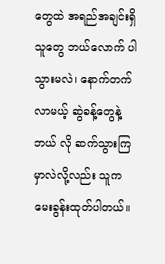တွေထဲ အရည်အချင်းရှိသူတွေ ဘယ်လောက် ပါသွားမလဲ၊ နောက်တက်လာမယ့် ဆွဲခန့်တွေနဲ့ ဘယ် လို ဆက်သွားကြမှာလဲလို့လည်း သူက မေးခွန်းထုတ်ပါတယ်။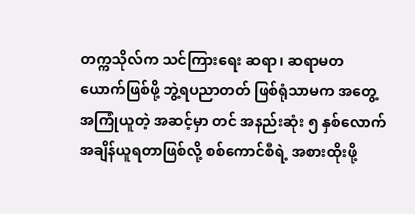တက္ကသိုလ်က သင်ကြားရေး ဆရာ၊ ဆရာမတယောက်ဖြစ်ဖို့ ဘွဲ့ရပညာတတ် ဖြစ်ရုံသာမက အတွေ့အကြုံယူတဲ့ အဆင့်မှာ တင် အနည်းဆုံး ၅ နှစ်လောက် အချိန်ယူရတာဖြစ်လို့ စစ်ကောင်စီရဲ့ အစားထိုးဖို့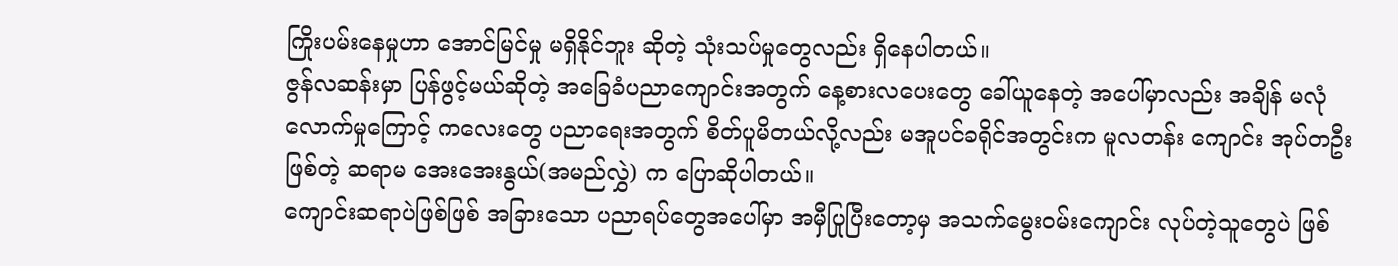ကြိုးပမ်းနေမှုဟာ အောင်မြင်မှု မရှိနိုင်ဘူး ဆိုတဲ့ သုံးသပ်မှုတွေလည်း ရှိနေပါတယ်။
ဇွန်လဆန်းမှာ ပြန်ဖွင့်မယ်ဆိုတဲ့ အခြေခံပညာကျောင်းအတွက် နေ့စားလပေးတွေ ခေါ်ယူနေတဲ့ အပေါ်မှာလည်း အချိန် မလုံလောက်မှုကြောင့် ကလေးတွေ ပညာရေးအတွက် စိတ်ပူမိတယ်လို့လည်း မအူပင်ခရိုင်အတွင်းက မူလတန်း ကျောင်း အုပ်တဦးဖြစ်တဲ့ ဆရာမ အေးအေးနွယ်(အမည်လွှဲ) က ပြောဆိုပါတယ်။
ကျောင်းဆရာပဲဖြစ်ဖြစ် အခြားသော ပညာရပ်တွေအပေါ်မှာ အမှီပြုပြီးတော့မှ အသက်မွေးဝမ်းကျောင်း လုပ်တဲ့သူတွေပဲ ဖြစ်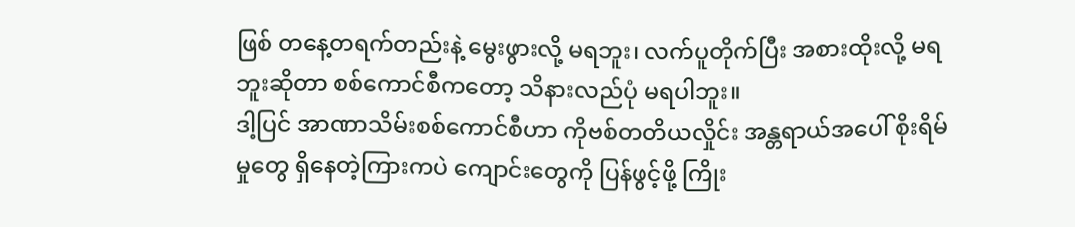ဖြစ် တနေ့တရက်တည်းနဲ့ မွေးဖွားလို့ မရဘူး၊ လက်ပူတိုက်ပြီး အစားထိုးလို့ မရဘူးဆိုတာ စစ်ကောင်စီကတော့ သိနားလည်ပုံ မရပါဘူး။
ဒါ့ပြင် အာဏာသိမ်းစစ်ကောင်စီဟာ ကိုဗစ်တတိယလှိုင်း အန္တရာယ်အပေါ် စိုးရိမ်မှုတွေ ရှိနေတဲ့ကြားကပဲ ကျောင်းတွေကို ပြန်ဖွင့်ဖို့ ကြိုး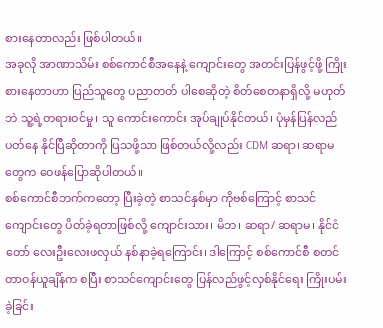စားနေတာလည်း ဖြစ်ပါတယ်။
အခုလို အာဏာသိမ်း စစ်ကောင်စီအနေနဲ့ ကျောင်းတွေ အတင်းပြန်ဖွင့်ဖို့ ကြိုးစားနေတာဟာ ပြည်သူတွေ ပညာတတ် ပါစေဆိုတဲ့ စိတ်စေတနာရှိလို့ မဟုတ်ဘဲ သူ့ရဲ့တရားဝင်မှု၊ သူ ကောင်းကောင်း အုပ်ချုပ်နိုင်တယ်၊ ပုံမှန်ပြန်လည်ပတ်နေ နိုင်ပြီဆိုတာကို ပြသဖို့သာ ဖြစ်တယ်လို့လည်း CDM ဆရာ၊ ဆရာမတွေက ဝေဖန်ပြောဆိုပါတယ်။
စစ်ကောင်စီဘက်ကတော့ ပြီးခဲ့တဲ့ စာသင်နှစ်မှာ ကိုဗစ်ကြောင့် စာသင်ကျောင်းတွေ ပိတ်ခဲ့ရတာဖြစ်လို့ ကျောင်းသား၊ မိဘ၊ ဆရာ/ ဆရာမ၊ နိုင်ငံတော် လေးဦးလေးဖလှယ် နစ်နာခဲ့ရကြောင်း၊ ဒါကြောင့် စစ်ကောင်စီ စတင်တာဝန်ယူချိန်က စပြီး စာသင်ကျောင်းတွေ ပြန်လည်ဖွင့်လှစ်နိုင်ရေး ကြိုးပမ်းခဲ့ခြင်း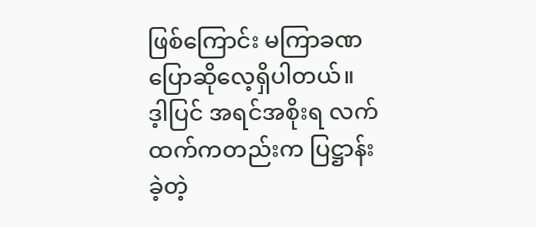ဖြစ်ကြောင်း မကြာခဏ ပြောဆိုလေ့ရှိပါတယ်။
ဒ့ါပြင် အရင်အစိုးရ လက်ထက်ကတည်းက ပြဋ္ဌာန်းခဲ့တဲ့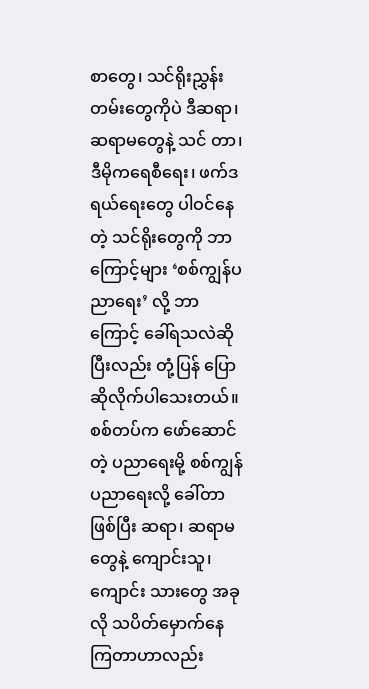စာတွေ၊ သင်ရိုးညွှန်းတမ်းတွေကိုပဲ ဒီဆရာ၊ ဆရာမတွေနဲ့ သင် တာ၊ ဒီမိုကရေစီရေး၊ ဖက်ဒရယ်ရေးတွေ ပါဝင်နေတဲ့ သင်ရိုးတွေကို ဘာကြောင့်များ ‘စစ်ကျွန်ပညာရေး’ လို့ ဘာကြောင့် ခေါ်ရသလဲဆို ပြီးလည်း တုံ့ပြန် ပြောဆိုလိုက်ပါသေးတယ်။
စစ်တပ်က ဖော်ဆောင်တဲ့ ပညာရေးမို့ စစ်ကျွန်ပညာရေးလို့ ခေါ်တာဖြစ်ပြီး ဆရာ၊ ဆရာမတွေနဲ့ ကျောင်းသူ၊ ကျောင်း သားတွေ အခုလို သပိတ်မှောက်နေကြတာဟာလည်း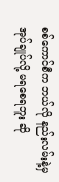စစ်ကောင်စီက ဘယ်လို နည်းလမ်းနဲ့မှ အုပ်ချုပ်လို့ မရစေရဘူး ဆို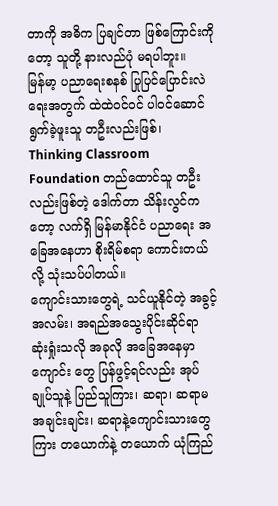တာကို အဓိက ပြချင်တာ ဖြစ်ကြောင်းကိုတော့ သူတို့ နားလည်ပုံ မရပါဘူး။
မြန်မာ့ ပညာရေးစနစ် ပြုပြင်ပြောင်းလဲရေးအတွက် ထဲထဲဝင်ဝင် ပါဝင်ဆောင်ရွက်ခဲ့ဖူးသူ တဦးလည်းဖြစ်၊ Thinking Classroom Foundation တည်ထောင်သူ တဦးလည်းဖြစ်တဲ့ ဒေါက်တာ သိန်းလွင်ကတော့ လက်ရှိ မြန်မာနိုင်ငံ ပညာရေး အခြေအနေဟာ စိုးရိမ်စရာ ကောင်းတယ်လို့ သုံးသပ်ပါတယ်။
ကျောင်းသားတွေရဲ့ သင်ယူနိုင်တဲ့ အခွင့်အလမ်း၊ အရည်အသွေးပိုင်းဆိုင်ရာ ဆုံးရှုံးသလို အခုလို အခြေအနေမှာ ကျောင်း တွေ ပြန်ဖွင့်ရင်လည်း အုပ်ချုပ်သူနဲ့ ပြည်သူကြား၊ ဆရာ၊ ဆရာမ အချင်းချင်း၊ ဆရာနဲ့ကျောင်းသားတွေကြား တယောက်နဲ့ တယောက် ယုံကြည်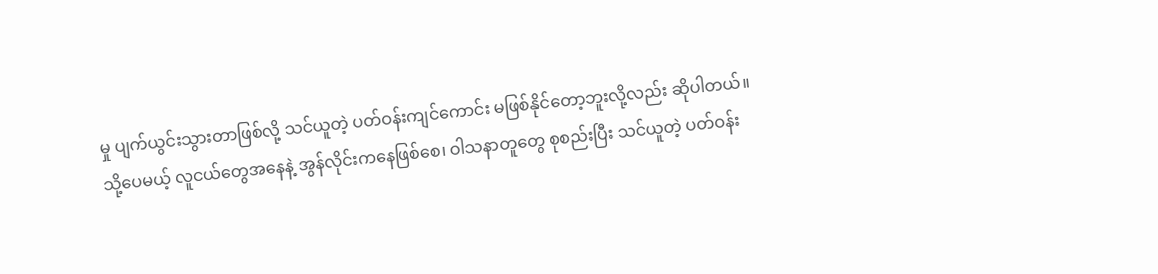မှု ပျက်ယွင်းသွားတာဖြစ်လို့ သင်ယူတဲ့ ပတ်ဝန်းကျင်ကောင်း မဖြစ်နိုင်တော့ဘူးလို့လည်း ဆိုပါတယ်။
သို့ပေမယ့် လူငယ်တွေအနေနဲ့ အွန်လိုင်းကနေဖြစ်စေ၊ ဝါသနာတူတွေ စုစည်းပြီး သင်ယူတဲ့ ပတ်ဝန်း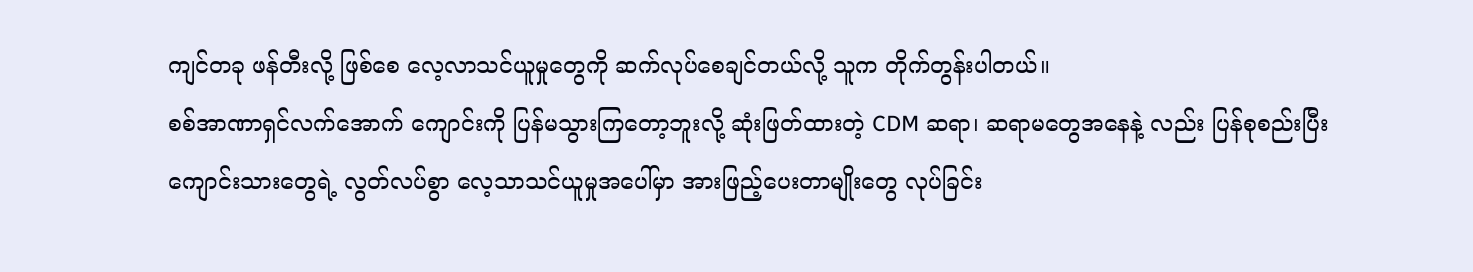ကျင်တခု ဖန်တီးလို့ ဖြစ်စေ လေ့လာသင်ယူမှုတွေကို ဆက်လုပ်စေချင်တယ်လို့ သူက တိုက်တွန်းပါတယ်။
စစ်အာဏာရှင်လက်အောက် ကျောင်းကို ပြန်မသွားကြတော့ဘူးလို့ ဆုံးဖြတ်ထားတဲ့ CDM ဆရာ၊ ဆရာမတွေအနေနဲ့ လည်း ပြန်စုစည်းပြီး ကျောင်းသားတွေရဲ့ လွတ်လပ်စွာ လေ့သာသင်ယူမှုအပေါ်မှာ အားဖြည့်ပေးတာမျိုးတွေ လုပ်ခြင်း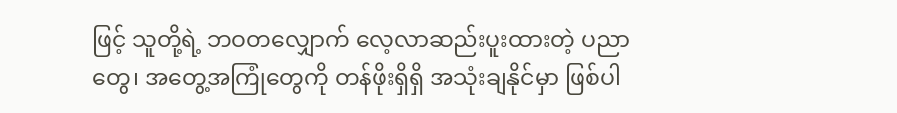ဖြင့် သူတို့ရဲ့ ဘဝတလျှောက် လေ့လာဆည်းပူးထားတဲ့ ပညာတွေ၊ အတွေ့အကြုံတွေကို တန်ဖိုးရှိရှိ အသုံးချနိုင်မှာ ဖြစ်ပါ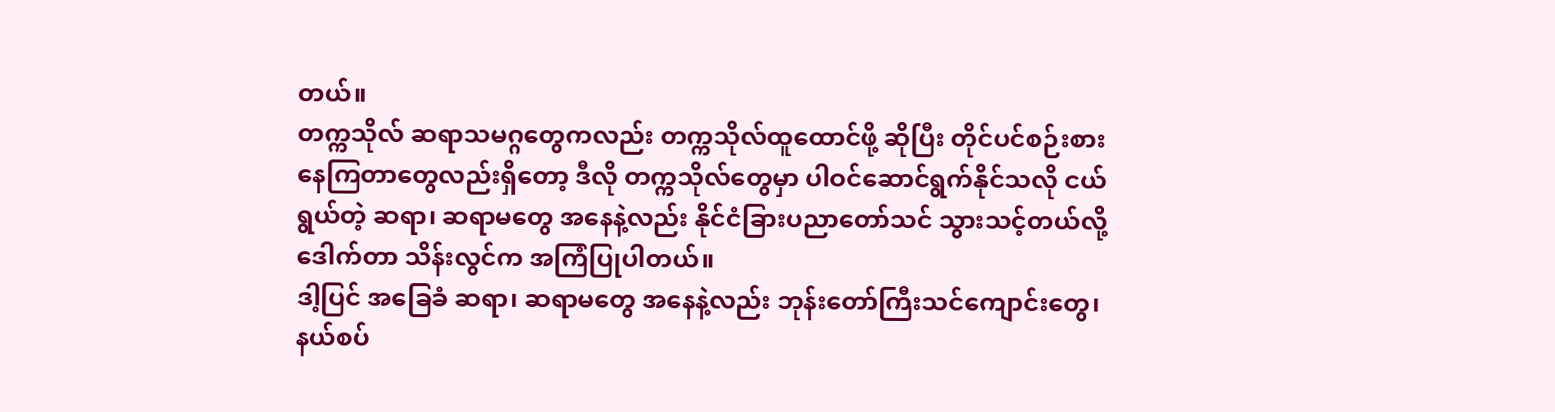တယ်။
တက္ကသိုလ် ဆရာသမဂ္ဂတွေကလည်း တက္ကသိုလ်ထူထောင်ဖို့ ဆိုပြီး တိုင်ပင်စဉ်းစားနေကြတာတွေလည်းရှိတော့ ဒီလို တက္ကသိုလ်တွေမှာ ပါဝင်ဆောင်ရွက်နိုင်သလို ငယ်ရွယ်တဲ့ ဆရာ၊ ဆရာမတွေ အနေနဲ့လည်း နိုင်ငံခြားပညာတော်သင် သွားသင့်တယ်လို့ ဒေါက်တာ သိန်းလွင်က အကြံပြုပါတယ်။
ဒါ့ပြင် အခြေခံ ဆရာ၊ ဆရာမတွေ အနေနဲ့လည်း ဘုန်းတော်ကြီးသင်ကျောင်းတွေ၊ နယ်စပ်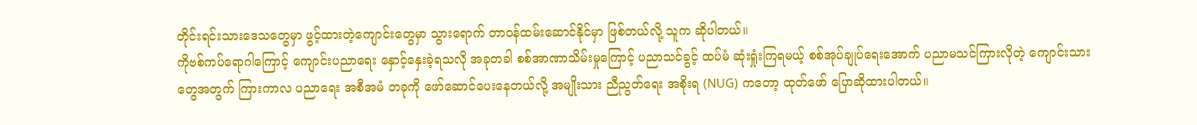တိုင်းရင်းသားဒေသတွေမှာ ဖွင့်ထားတဲ့ကျောင်းတွေမှာ သွားရောက် တာဝန်ထမ်းဆောင်နိုင်မှာ ဖြစ်တယ်လို့ သူက ဆိုပါတယ်။
ကိုဗစ်ကပ်ရောဂါကြောင့် ကျောင်းပညာရေး နှောင့်နှေးခဲ့ရသလို အခုတခါ စစ်အာဏာသိမ်းမှုကြောင့် ပညာသင်ခွင့် ထပ်မံ ဆုံးရှုံးကြရမယ့် စစ်အုပ်ချုပ်ရေးအောက် ပညာမသင်ကြားလိုတဲ့ ကျောင်းသားတွေအတွက် ကြားကာလ ပညာရေး အစီအမံ တခုကို ဖော်ဆောင်ပေးနေတယ်လို့ အမျိုးသား ညီညွတ်ရေး အစိုးရ (NUG) ကတော့ ထုတ်ဖော် ပြောဆိုထားပါတယ်။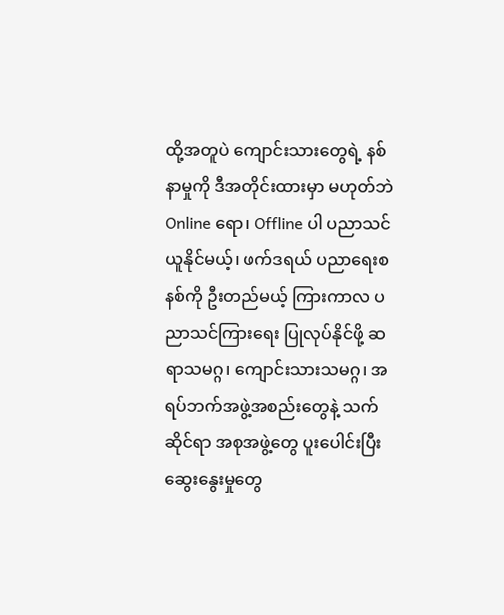ထို့အတူပဲ ကျောင်းသားတွေရဲ့ နစ်နာမှုကို ဒီအတိုင်းထားမှာ မဟုတ်ဘဲ Online ရော၊ Offline ပါ ပညာသင်ယူနိုင်မယ့်၊ ဖက်ဒရယ် ပညာရေးစနစ်ကို ဦးတည်မယ့် ကြားကာလ ပညာသင်ကြားရေး ပြုလုပ်နိုင်ဖို့ ဆရာသမဂ္ဂ၊ ကျောင်းသားသမဂ္ဂ၊ အရပ်ဘက်အဖွဲ့အစည်းတွေနဲ့ သက်ဆိုင်ရာ အစုအဖွဲ့တွေ ပူးပေါင်းပြီး ဆွေးနွေးမှုတွေ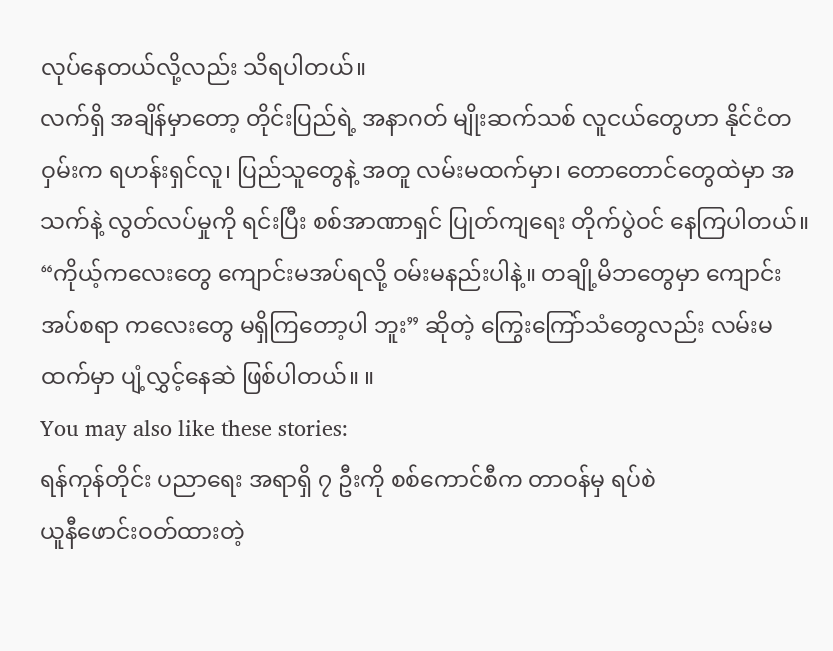လုပ်နေတယ်လို့လည်း သိရပါတယ်။
လက်ရှိ အချိန်မှာတော့ တိုင်းပြည်ရဲ့ အနာဂတ် မျိုးဆက်သစ် လူငယ်တွေဟာ နိုင်ငံတဝှမ်းက ရဟန်းရှင်လူ၊ ပြည်သူတွေနဲ့ အတူ လမ်းမထက်မှာ၊ တောတောင်တွေထဲမှာ အသက်နဲ့ လွတ်လပ်မှုကို ရင်းပြီး စစ်အာဏာရှင် ပြုတ်ကျရေး တိုက်ပွဲဝင် နေကြပါတယ်။
“ကိုယ့်ကလေးတွေ ကျောင်းမအပ်ရလို့ ဝမ်းမနည်းပါနဲ့။ တချို့မိဘတွေမှာ ကျောင်းအပ်စရာ ကလေးတွေ မရှိကြတော့ပါ ဘူး” ဆိုတဲ့ ကြွေးကြော်သံတွေလည်း လမ်းမထက်မှာ ပျံ့လွှင့်နေဆဲ ဖြစ်ပါတယ်။ ။
You may also like these stories:
ရန်ကုန်တိုင်း ပညာရေး အရာရှိ ၇ ဦးကို စစ်ကောင်စီက တာဝန်မှ ရပ်စဲ
ယူနီဖောင်းဝတ်ထားတဲ့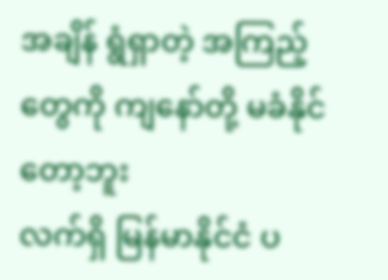အချိန် ရွံရှာတဲ့ အကြည့်တွေကို ကျနော်တို့ မခံနိုင်တော့ဘူး
လက်ရှိ မြန်မာနိုင်ငံ ပ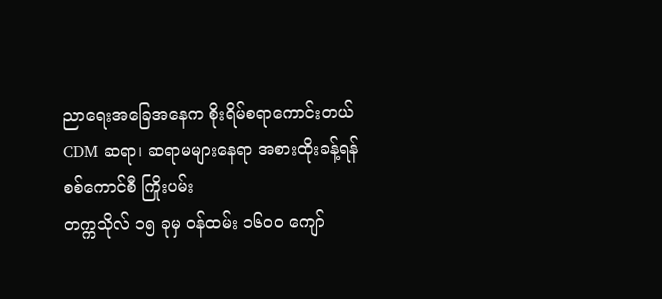ညာရေးအခြေအနေက စိုးရိမ်စရာကောင်းတယ်
CDM ဆရာ၊ ဆရာမများနေရာ အစားထိုးခန့်ရန် စစ်ကောင်စီ ကြိုးပမ်း
တက္ကသိုလ် ၁၅ ခုမှ ဝန်ထမ်း ၁၆၀၀ ကျော်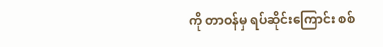ကို တာဝန်မှ ရပ်ဆိုင်းကြောင်း စစ်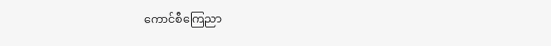ကောင်စီကြေညာ